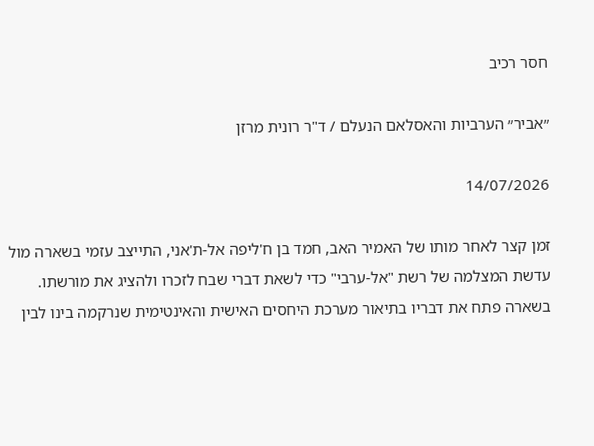חסר רכיב

״אביר״ הערביות והאסלאם הנעלם / ד"ר רונית מרזן

14/07/2026

זמן קצר לאחר מותו של האמיר האב, חמד בן ח'ליפה אל-ת'אני, התייצב עזמי בשארה מול עדשת המצלמה של רשת "אל-ערבי" כדי לשאת דברי שבח לזכרו ולהציג את מורשתו.
בשארה פתח את דבריו בתיאור מערכת היחסים האישית והאינטימית שנרקמה בינו לבין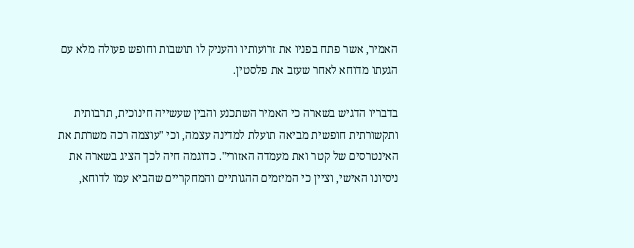האמיר, אשר פתח בפניו את זרועותיו והעניק לו תושבות וחופש פעולה מלא עם הגעתו מדוחא לאחר שעזב את פלסטין.

בדבריו הדגיש בשארה כי האמיר השתכנע והבין שעשייה חינוכית, תרבותית ותקשורתית חופשית מביאה תועלת למדינה עצמה, וכי "עוצמה רכה משרתת את האינטרסים של קטר ואת מעמדה האזורי". כדוגמה חיה לכך הציג בשארה את ניסיונו האישי, וציין כי המיזמים ההגותיים והמחקריים שהביא עמו לדוחא,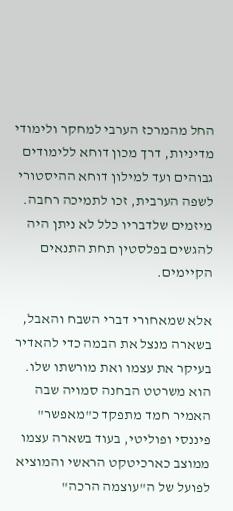החל מהמרכז הערבי למחקר ולימודי מדיניות, דרך מכון דוחא ללימודים גבוהים ועד למילון דוחא ההיסטורי לשפה הערבית, זכו לתמיכה רחבה. מיזמים שלדבריו כלל לא ניתן היה להגשים בפלסטין תחת התנאים הקיימים.

אלא שמאחורי דברי השבח והאבל, בשארה מנצל את הבמה כדי להאדיר בעיקר את עצמו ואת מורשתו שלו. הוא משרטט הבחנה סמויה שבה האמיר חמד מתפקד כ"מאפשר" פיננסי ופוליטי, בעוד בשארה עצמו ממוצב כארכיטקט הראשי והמוציא לפועל של ה"עוצמה הרכה"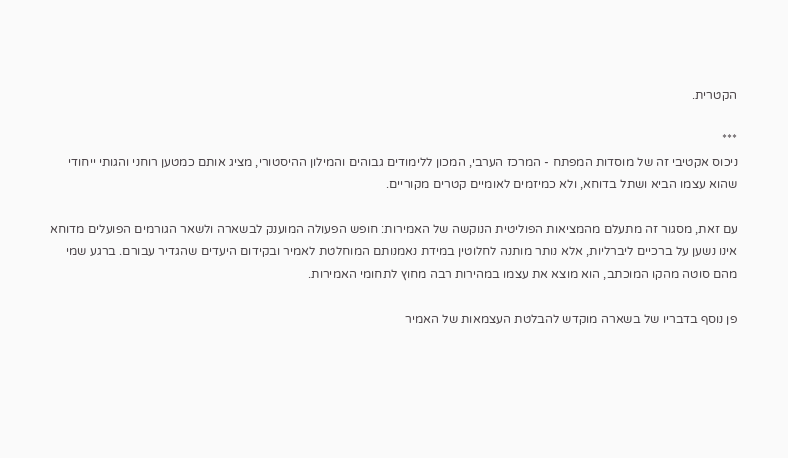הקטרית.

***
ניכוס אקטיבי זה של מוסדות המפתח - המרכז הערבי, המכון ללימודים גבוהים והמילון ההיסטורי, מציג אותם כמטען רוחני והגותי ייחודי שהוא עצמו הביא ושתל בדוחא, ולא כמיזמים לאומיים קטרים מקוריים.

עם זאת, מסגור זה מתעלם מהמציאות הפוליטית הנוקשה של האמירות: חופש הפעולה המוענק לבשארה ולשאר הגורמים הפועלים מדוחא אינו נשען על ברכיים ליברליות, אלא נותר מותנה לחלוטין במידת נאמנותם המוחלטת לאמיר ובקידום היעדים שהגדיר עבורם. ברגע שמי מהם סוטה מהקו המוכתב, הוא מוצא את עצמו במהירות רבה מחוץ לתחומי האמירות.

פן נוסף בדבריו של בשארה מוקדש להבלטת העצמאות של האמיר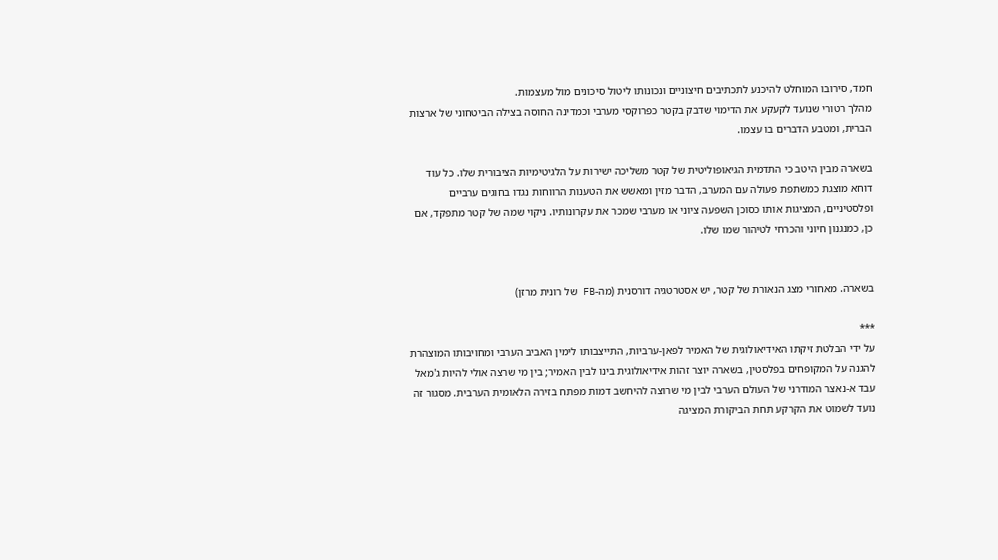חמד, סירובו המוחלט להיכנע לתכתיבים חיצוניים ונכונותו ליטול סיכונים מול מעצמות.
מהלך רטורי שנועד לקעקע את הדימוי שדבק בקטר כפרוקסי מערבי וכמדינה החוסה בצילה הביטחוני של ארצות הברית, ומטבע הדברים בו עצמו.

בשארה מבין היטב כי התדמית הגיאופוליטית של קטר משליכה ישירות על הלגיטימיות הציבורית שלו. כל עוד דוחא מוצגת כמשתפת פעולה עם המערב, הדבר מזין ומאשש את הטענות הרווחות נגדו בחוגים ערביים ופלסטיניים, המציגות אותו כסוכן השפעה ציוני או מערבי שמכר את עקרונותיו. ניקוי שמה של קטר מתפקד, אם כן, כמנגנון חיוני והכרחי לטיהור שמו שלו.


בשארה. מאחורי מצג הנאורת של קטר, יש אסטרטגיה דורסנית (מה-FB של רונית מרזן)

***
על ידי הבלטת זיקתו האידיאולוגית של האמיר לפאן-ערביות, התייצבותו לימין האביב הערבי ומחויבותו המוצהרת להגנה על המקופחים בפלסטין, בשארה יוצר זהות אידיאולוגית בינו לבין האמיר; בין מי שרצה אולי להיות ג'מאל עבד א-נאצר המודרני של העולם הערבי לבין מי שרוצה להיחשב דמות מפתח בזירה הלאומית הערבית. מסגור זה נועד לשמוט את הקרקע תחת הביקורת המציגה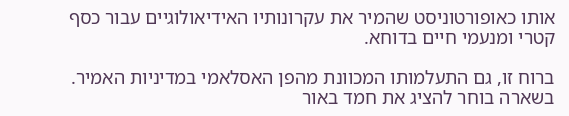אותו כאופורטוניסט שהמיר את עקרונותיו האידיאולוגיים עבור כסף קטרי ומנעמי חיים בדוחא.

ברוח זו, גם התעלמותו המכוונת מהפן האסלאמי במדיניות האמיר. בשארה בוחר להציג את חמד באור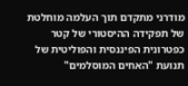מודרני מתקדם תוך העלמה מוחלטת של תפקידה ההיסטורי של קטר כפטרונית הפיננסית והפוליטית של תנועת "האחים המוסלמים"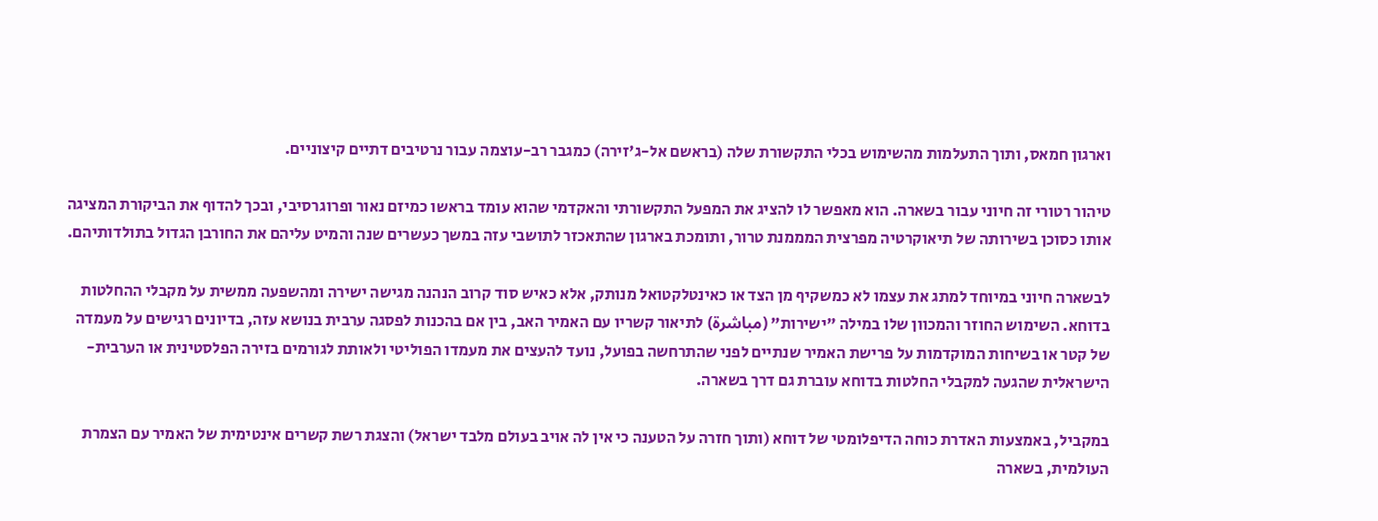וארגון חמאס, ותוך התעלמות מהשימוש בכלי התקשורת שלה (בראשם אל-ג'זירה) כמגבר רב-עוצמה עבור נרטיבים דתיים קיצוניים.

טיהור רטורי זה חיוני עבור בשארה. הוא מאפשר לו להציג את המפעל התקשורתי והאקדמי שהוא עומד בראשו כמיזם נאור ופרוגרסיבי, ובכך להדוף את הביקורת המציגה אותו כסוכן בשירותה של תיאוקרטיה מפרצית המממנת טרור, ותומכת בארגון שהתאכזר לתושבי עזה במשך כעשרים שנה והמיט עליהם את החורבן הגדול בתולדותיהם.

לבשארה חיוני במיוחד למתג את עצמו לא כמשקיף מן הצד או כאינטלקטואל מנותק, אלא כאיש סוד קרוב הנהנה מגישה ישירה ומהשפעה ממשית על מקבלי ההחלטות בדוחא. השימוש החוזר והמכוון שלו במילה "ישירות" (مباشرة) לתיאור קשריו עם האמיר האב, בין אם בהכנות לפסגה ערבית בנושא עזה, בדיונים רגישים על מעמדה של קטר או בשיחות המוקדמות על פרישת האמיר שנתיים לפני שהתרחשה בפועל, נועד להעצים את מעמדו הפוליטי ולאותת לגורמים בזירה הפלסטינית או הערבית-הישראלית שהגעה למקבלי החלטות בדוחא עוברת גם דרך בשארה.

במקביל, באמצעות האדרת כוחה הדיפלומטי של דוחא (ותוך חזרה על הטענה כי אין לה אויב בעולם מלבד ישראל) והצגת רשת קשרים אינטימית של האמיר עם הצמרת העולמית, בשארה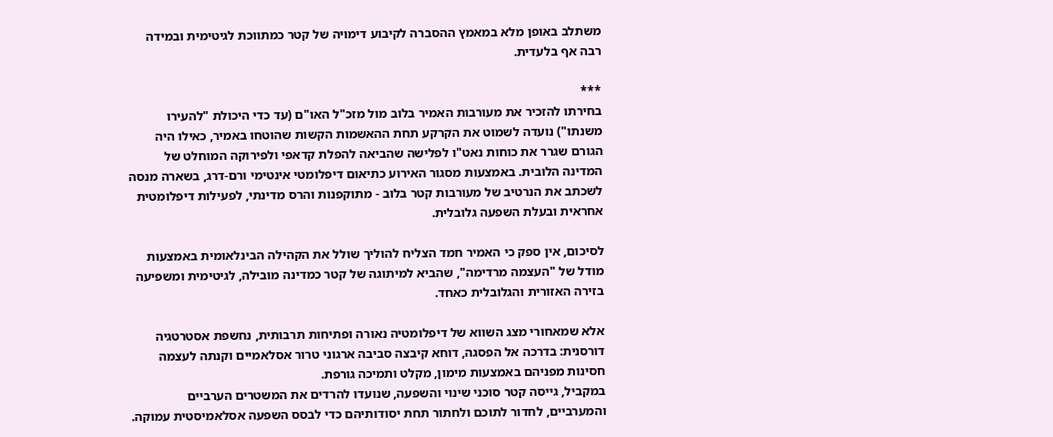משתלב באופן מלא במאמץ ההסברה לקיבוע דימויה של קטר כמתווכת לגיטימית ובמידה רבה אף בלעדית.

***
בחירתו להזכיר את מעורבות האמיר בלוב מול מזכ"ל האו"ם (עד כדי היכולת "להעירו משנתו") נועדה לשמוט את הקרקע תחת ההאשמות הקשות שהוטחו באמיר, כאילו היה הגורם שגרר את כוחות נאט"ו לפלישה שהביאה להפלת קדאפי ולפירוקה המוחלט של המדינה הלובית. באמצעות מסגור האירוע כתיאום דיפלומטי אינטימי ורם-דרג, בשארה מנסה לשכתב את הנרטיב של מעורבות קטר בלוב - מתוקפנות והרס מדינתי, לפעילות דיפלומטית אחראית ובעלת השפעה גלובלית.

לסיכום, אין ספק כי האמיר חמד הצליח להוליך שולל את הקהילה הבינלאומית באמצעות מודל של "העצמה מרדימה", שהביא למיתוגה של קטר כמדינה מובילה, לגיטימית ומשפיעה בזירה האזורית והגלובלית כאחד.

אלא שמאחורי מצג השווא של דיפלומטיה נאורה ופתיחות תרבותית, נחשפת אסטרטגיה דורסנית: בדרכה אל הפסגה, דוחא קיבצה סביבה ארגוני טרור אסלאמיים וקנתה לעצמה חסינות מפניהם באמצעות מימון, מקלט ותמיכה גורפת.
במקביל, גייסה קטר סוכני שינוי והשפעה, שנועדו להרדים את המשטרים הערביים והמערביים, לחדור לתוכם ולחתור תחת יסודותיהם כדי לבסס השפעה אסלאמיסטית עמוקה.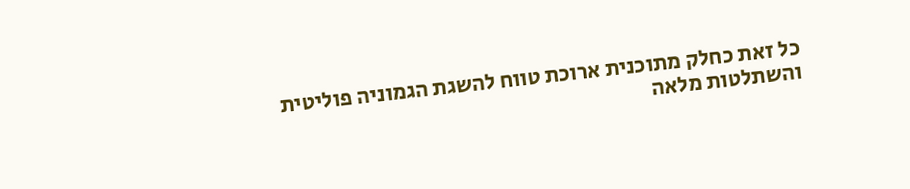כל זאת כחלק מתוכנית ארוכת טווח להשגת הגמוניה פוליטית והשתלטות מלאה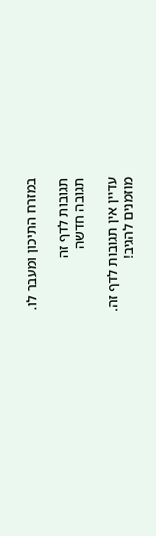במזרח התיכון ומעבר לו.

תגובות לדף זה
תגובה חדשה

עדיין אין תגובות לדף זה.
מוזמנים להגיב!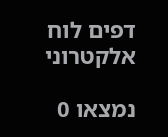דפים לוח אלקטרוני

נמצאו 0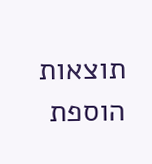תוצאות
הוספת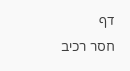דף
חסר רכיב